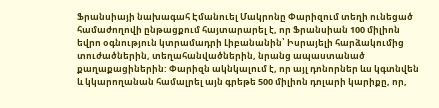Ֆրանսիայի նախագահ Էմանուել Մակրոնը Փարիզում տեղի ունեցած համաժողովի ընթացքում հայտարարել է, որ Ֆրանսիան 100 միլիոն եվրո օգնություն կտրամադրի Լիբանանին՝ Իսրայելի հարձակումից տուժածներին, տեղահանվածներին, նրանց ապաստանած քաղաքացիներին: Փարիզն ակնկալում է, որ այլ դոնորներ ևս կգտնվեն և կկարողանան համալրել այն գրեթե 500 միլիոն դոլարի կարիքը, որ,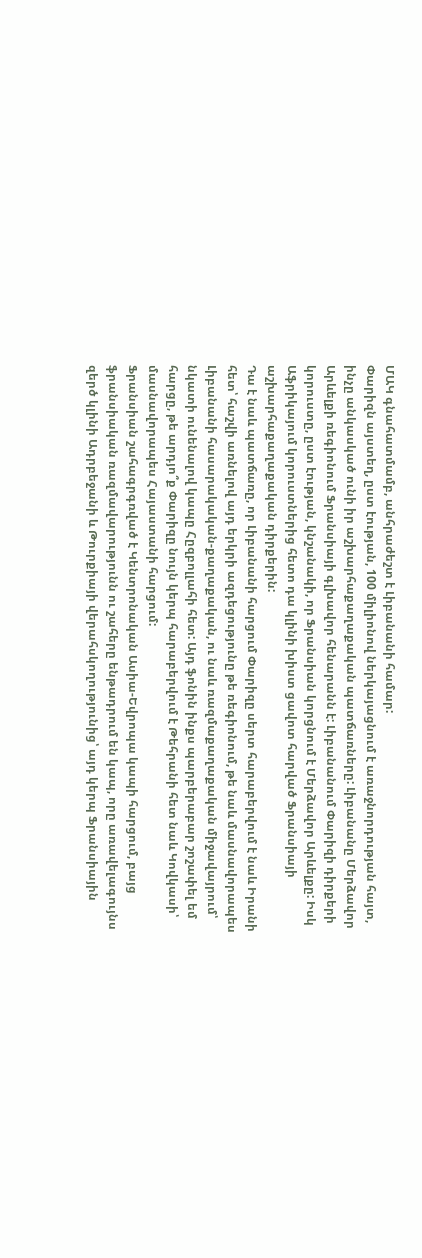ՄԱԿ գնահատմամբ, անհրաժեշտ է Լիբանանի համար:
Փարիզն այստեղ, ըստ էության, 100 միլիոնով ներկայացնում է առաջնորդության հայտ, ինչը անկասկած ունի իր աշխարհաքաղաքական պատճառները: Լիբանանը Մերձավոր Արևելքի ռեգիոնում Ֆրանսիայի գլխավոր հենարանն է: Լիբանանում Փարիզի դիրքերի կորուստը, ըստ էության, կնշանակի, որ Ֆրանսիան կորցնում է Մերձավոր Արևելքը: Իսկ Աֆրիկայում կորուստներից հետո դա կլինի խիստ ցավոտ հարված Ֆրանսիայի աշխարհաքաղաքական դիրքերին:
Դա է նաև պատճառը, որ Լիբանանի հարցում Փարիզը սերտ հարաբերվում է նաև Իրանի հետ՝ հաշվի առնելով այդ երկրի ազդեցությունը թե ռեգիոնում, թե նաև մասնավորապես Լիբանանի հասարակական-քաղաքական, ու նաև ռազմաքաղաքական միջավայրում՝ նկատի ունենալով կապը Հըզբոլլահի հետ: Այդ ֆոնին ինքս պարբերաբար շոշափել եմ հարցը, թե արդյո՞ք Փարիզը նույն կերպ հարաբերվում է Թեհրանի հետ նաև Կովկասի՝ մասնավորապես Հայաստանի հարցում:
Ֆրանսիան շահագրգռված է Կենտրոնական Ասիա-Եվրոպա կապի հարցում, բայց ֆրանսիական ռազմավարությունն ու շահերը ենթադրում են կապ, որը առավելագույնս զերծ կլինի Ադրբեջանի և Թուրքիայի վերահսկողությունից՝ այդ կերպ Ֆրանսիային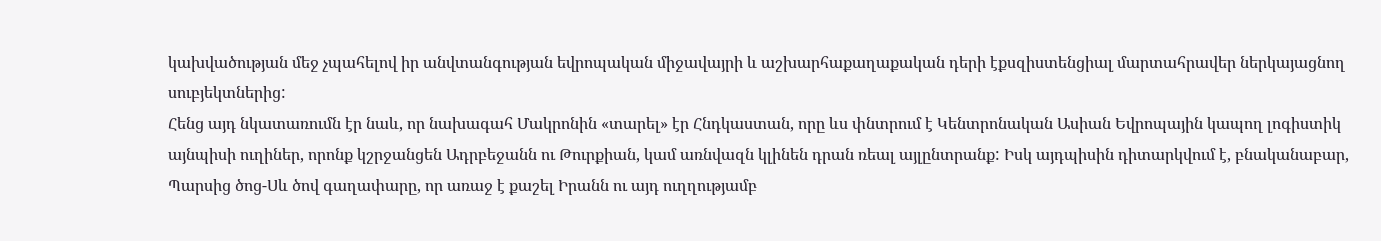կախվածության մեջ չպահելով իր անվտանգության եվրոպական միջավայրի և աշխարհաքաղաքական դերի էքսզիստենցիալ մարտահրավեր ներկայացնող սուբյեկտներից:
Հենց այդ նկատառումն էր նաև, որ նախագահ Մակրոնին «տարել» էր Հնդկաստան, որը ևս փնտրում է Կենտրոնական Ասիան Եվրոպային կապող լոգիստիկ այնպիսի ուղիներ, որոնք կշրջանցեն Ադրբեջանն ու Թուրքիան, կամ առնվազն կլինեն դրան ռեալ այլընտրանք: Իսկ այդպիսին դիտարկվում է, բնականաբար, Պարսից ծոց-Սև ծով գաղափարը, որ առաջ է քաշել Իրանն ու այդ ուղղությամբ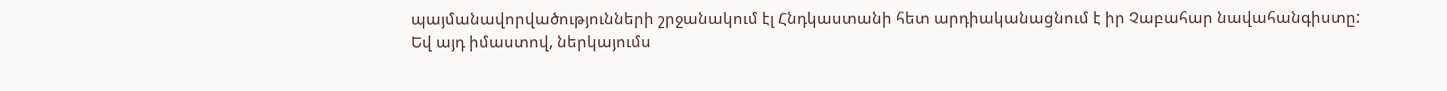պայմանավորվածությունների շրջանակում էլ Հնդկաստանի հետ արդիականացնում է իր Չաբահար նավահանգիստը:
Եվ այդ իմաստով, ներկայումս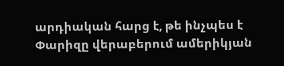արդիական հարց է, թե ինչպես է Փարիզը վերաբերում ամերիկյան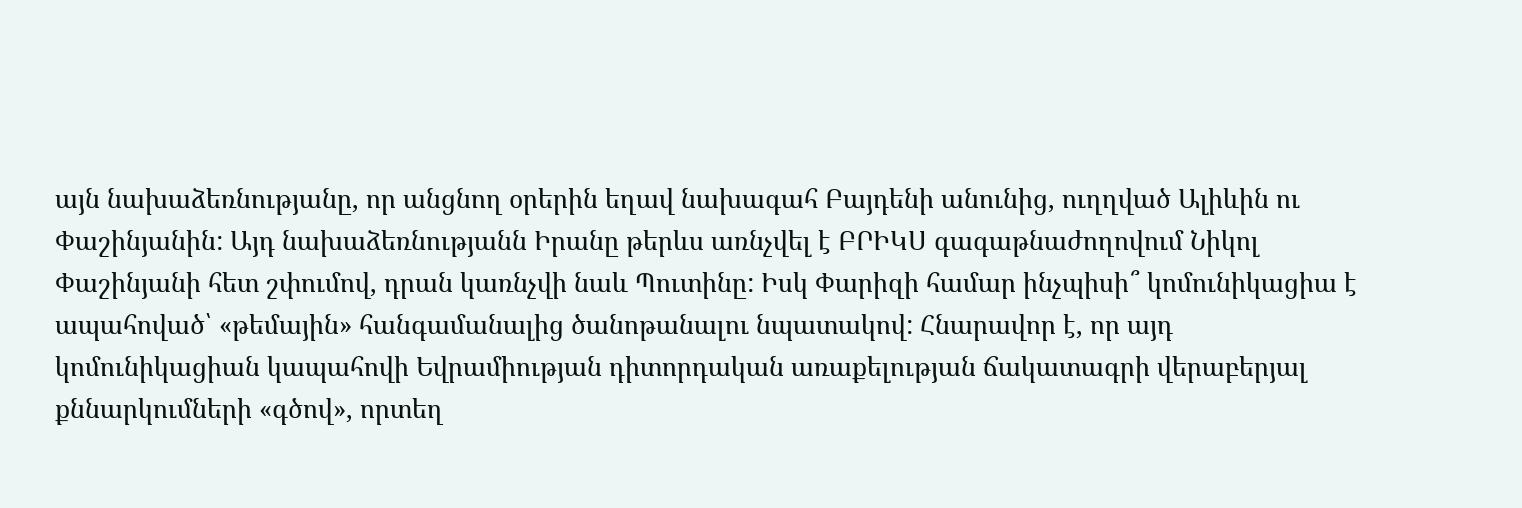այն նախաձեռնությանը, որ անցնող օրերին եղավ նախագահ Բայդենի անունից, ուղղված Ալիևին ու Փաշինյանին: Այդ նախաձեռնությանն Իրանը թերևս առնչվել է ԲՐԻԿՍ գագաթնաժողովում Նիկոլ Փաշինյանի հետ շփումով, դրան կառնչվի նաև Պուտինը: Իսկ Փարիզի համար ինչպիսի՞ կոմունիկացիա է ապահոված՝ «թեմային» հանգամանալից ծանոթանալու նպատակով: Հնարավոր է, որ այդ կոմունիկացիան կապահովի Եվրամիության դիտորդական առաքելության ճակատագրի վերաբերյալ քննարկումների «գծով», որտեղ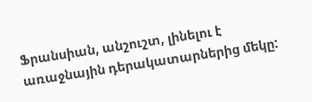Ֆրանսիան, անշուշտ, լինելու է առաջնային դերակատարներից մեկը: